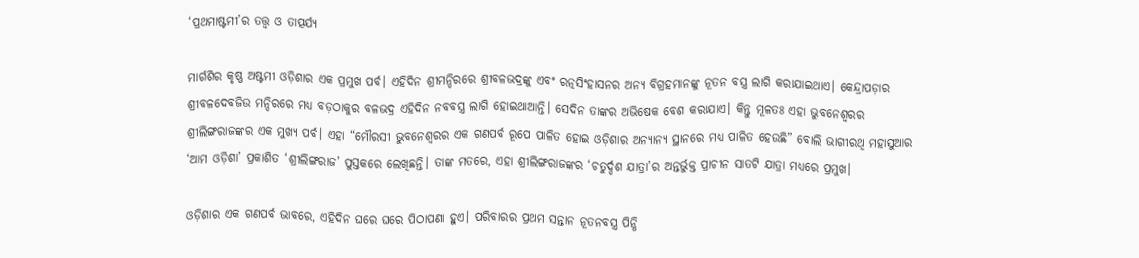‘ପ୍ରଥମାଷ୍ଟମୀ’ର ତତ୍ତ୍ୱ ଓ ତାତ୍ପର୍ଯ୍ୟ

ମାର୍ଗଶିର କୃଷ୍ଣ ଅଷ୍ଟମୀ ଓଡ଼ିଶାର ଏକ ପ୍ରମୁଖ ପର୍ବ। ଏହିଦିନ ଶ୍ରୀମନ୍ଦିରରେ ଶ୍ରୀବଳଭଦ୍ରଙ୍କୁ ଏବଂ ରତ୍ନସିଂହାସନର ଅନ୍ୟ ବିଗ୍ରହମାନଙ୍କୁ ନୂତନ ବସ୍ତ୍ର ଲାଗି କରାଯାଇଥାଏ। କେନ୍ଦ୍ରାପଡ଼ାର ଶ୍ରୀବଳଦେବଜିଉ ମନ୍ଦିରରେ ମଧ୍ୟ ବଡ଼ଠାକୁର ବଳଭଦ୍ର ଏହିଦିନ ନବବସ୍ତ୍ର ଲାଗି ହୋଇଥାଆନ୍ତି। ସେଦିନ ତାଙ୍କର ଅଭିଷେକ ବେଶ କରାଯାଏ। କିନ୍ତୁ ମୂଳତଃ ଏହା ଭୁବନେଶ୍ୱରର ଶ୍ରୀଲିଙ୍ଗରାଜଙ୍କର ଏକ ମୁଖ୍ୟ ପର୍ବ। ଏହା “ମୌରସୀ ଭୁବନେଶ୍ୱରର ଏକ ଗଣପର୍ବ ରୂପେ ପାଳିତ ହୋଇ ଓଡ଼ିଶାର ଅନ୍ୟାନ୍ୟ ସ୍ଥାନରେ ମଧ୍ୟ ପାଳିତ ହେଉଛି” ବୋଲି ଭାଗୀରଥି ମହାସୁଆର ‘ଆମ ଓଡ଼ିଶା’ ପ୍ରକାଶିତ ‘ଶ୍ରୀଲିଙ୍ଗରାଜ’ ପୁସ୍ତକରେ ଲେଖିଛନ୍ତି। ତାଙ୍କ ମତରେ, ଏହା ଶ୍ରୀଲିଙ୍ଗରାଜଙ୍କର ‘ଚତୁର୍ଦ୍ଦଶ ଯାତ୍ରା’ର ଅନ୍ତର୍ଭୁକ୍ତ ପ୍ରାଚୀନ ସାତଟି ଯାତ୍ରା ମଧ୍ୟରେ ପ୍ରମୁଖ।

ଓଡ଼ିଶାର ଏକ ଗଣପର୍ବ ଭାବରେ, ଏହିଦିନ ଘରେ ଘରେ ପିଠାପଣା ହୁଏ। ପରିବାରର ପ୍ରଥମ ସନ୍ତାନ ନୂତନବସ୍ତ୍ର ପିନ୍ଧି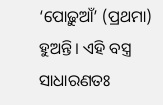‘ପୋଢ଼ୁଆଁ’ (ପ୍ରଥମା) ହୁଅନ୍ତି। ଏହି ବସ୍ତ୍ର ସାଧାରଣତଃ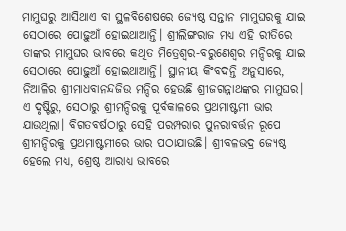ମାମୁଘରୁ ଆସିଥାଏ ବା ସ୍ଥଳବିଶେଷରେ ଜ୍ୟେଷ୍ଠ ସନ୍ତାନ ମାମୁଘରକୁ ଯାଇ ସେଠାରେ ପୋଢ଼ୁଆଁ ହୋଇଥାଆନ୍ତି। ଶ୍ରୀଲିଙ୍ଗରାଜ ମଧ୍ୟ ଏହି ରୀତିରେ ତାଙ୍କର ମାମୁଘର ଭାବରେ କଥିତ ମିତ୍ରେଶ୍ୱର-ବରୁଣେଶ୍ୱର ମନ୍ଦିରକୁ ଯାଇ ସେଠାରେ ପୋଢ଼ୁଆଁ ହୋଇଥାଆନ୍ତି। ସ୍ଥାନୀୟ କିଂବଦନ୍ତି ଅନୁସାରେ, ନିଆଳିର ଶ୍ରୀମାଧବାନନ୍ଦଜିଉ ମନ୍ଦିର ହେଉଛି ଶ୍ରୀଜଗନ୍ନାଥଙ୍କର ମାମୁଘର। ଏ ଦୃଷ୍ଟିରୁ, ସେଠାରୁ ଶ୍ରୀମନ୍ଦିରକୁ ପୂର୍ବକାଳରେ ପ୍ରଥମାଷ୍ଟମୀ ଭାର ଯାଉଥିଲା। ବିଗତବର୍ଷଠାରୁ ସେହି ପରମ୍ପରାର ପୁନରାବର୍ତ୍ତନ ରୂପେ ଶ୍ରୀମନ୍ଦିରକୁ ପ୍ରଥମାଷ୍ଟମୀରେ ଭାର ପଠାଯାଉଛି। ଶ୍ରୀବଳଭଦ୍ର ଜ୍ୟେଷ୍ଠ ହେଲେ ମଧ୍ୟ, ଶ୍ରେଷ୍ଠ ଆରାଧ୍ୟ ଭାବରେ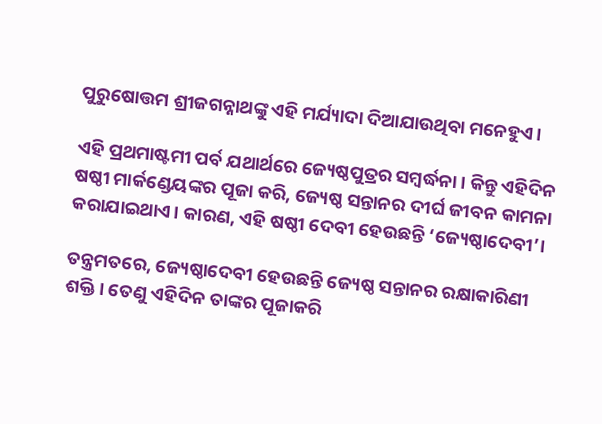ପୁରୁଷୋତ୍ତମ ଶ୍ରୀଜଗନ୍ନାଥଙ୍କୁ ଏହି ମର୍ଯ୍ୟାଦା ଦିଆଯାଉଥିବା ମନେହୁଏ।

ଏହି ପ୍ରଥମାଷ୍ଟମୀ ପର୍ବ ଯଥାର୍ଥରେ ଜ୍ୟେଷ୍ଠପୁତ୍ରର ସମ୍ବର୍ଦ୍ଧନା। କିନ୍ତୁ ଏହିଦିନ ଷଷ୍ଠୀ ମାର୍କଣ୍ଡେୟଙ୍କର ପୂଜା କରି, ଜ୍ୟେଷ୍ଠ ସନ୍ତାନର ଦୀର୍ଘ ଜୀବନ କାମନା କରାଯାଇଥାଏ। କାରଣ, ଏହି ଷଷ୍ଠୀ ଦେବୀ ହେଉଛନ୍ତି ‘ଜ୍ୟେଷ୍ଠାଦେବୀ’।

ତନ୍ତ୍ରମତରେ, ଜ୍ୟେଷ୍ଠାଦେବୀ ହେଉଛନ୍ତି ଜ୍ୟେଷ୍ଠ ସନ୍ତାନର ରକ୍ଷାକାରିଣୀ ଶକ୍ତି। ତେଣୁ ଏହିଦିନ ତାଙ୍କର ପୂଜାକରି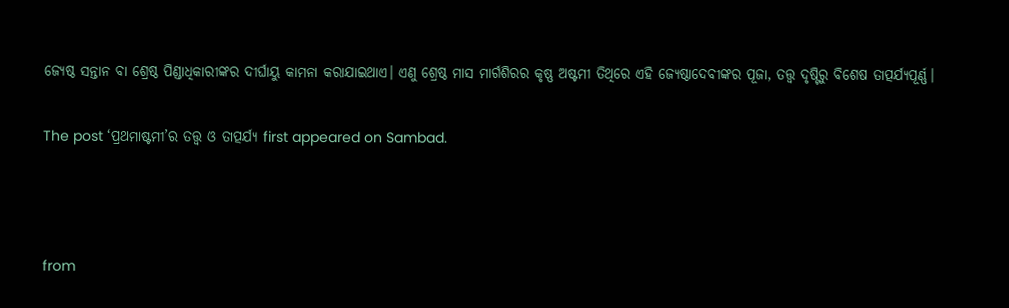ଜ୍ୟେଷ୍ଠ ସନ୍ତାନ ବା ଶ୍ରେଷ୍ଠ ପିଣ୍ଡାଧିକାରୀଙ୍କର ଦୀର୍ଘାୟୁ କାମନା କରାଯାଇଥାଏ। ଏଣୁ ଶ୍ରେଷ୍ଠ ମାସ ମାର୍ଗଶିରର କୃଷ୍ଣ ଅଷ୍ଟମୀ ତିଥିରେ ଏହି ଜ୍ୟେଷ୍ଠାଦେବୀଙ୍କର ପୂଜା, ତତ୍ତ୍ୱ ଦୃଷ୍ଟିରୁ ବିଶେଷ ତାତ୍ପର୍ଯ୍ୟପୂର୍ଣ୍ଣ।

The post ‘ପ୍ରଥମାଷ୍ଟମୀ’ର ତତ୍ତ୍ୱ ଓ ତାତ୍ପର୍ଯ୍ୟ first appeared on Sambad.



from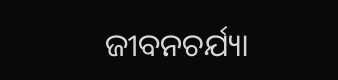ଜୀବନଚର୍ଯ୍ୟା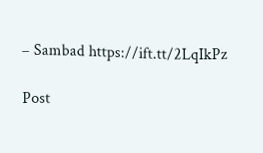– Sambad https://ift.tt/2LqIkPz

Post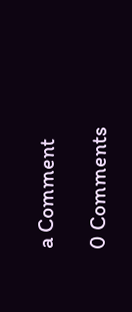a Comment

0 Comments